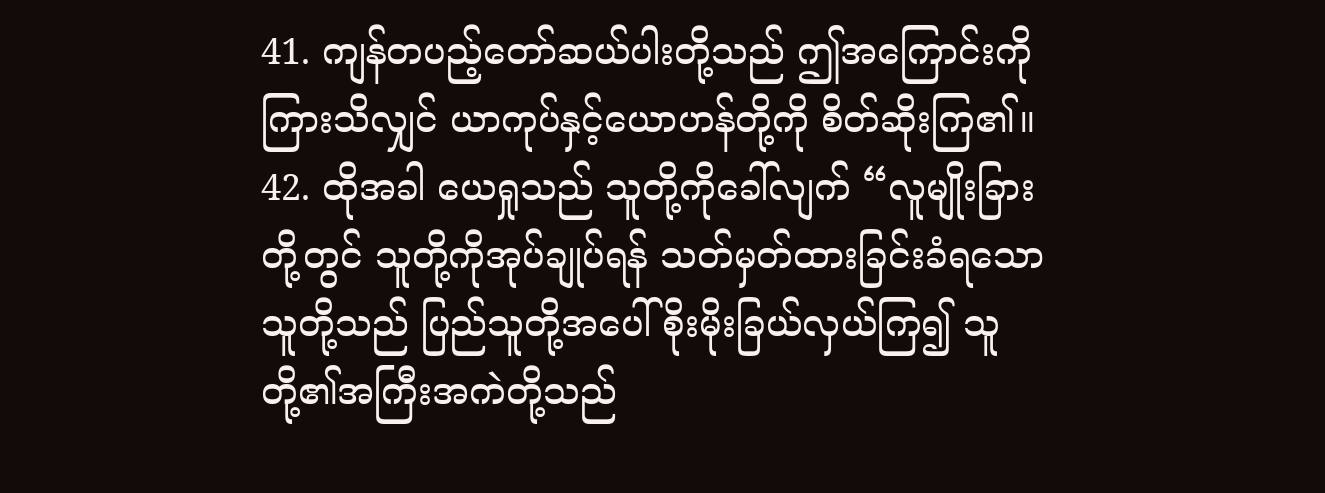41. ကျန်တပည့်တော်ဆယ်ပါးတို့သည် ဤအကြောင်းကိုကြားသိလျှင် ယာကုပ်နှင့်ယောဟန်တို့ကို စိတ်ဆိုးကြ၏။
42. ထိုအခါ ယေရှုသည် သူတို့ကိုခေါ်လျက် “လူမျိုးခြားတို့တွင် သူတို့ကိုအုပ်ချုပ်ရန် သတ်မှတ်ထားခြင်းခံရသောသူတို့သည် ပြည်သူတို့အပေါ် စိုးမိုးခြယ်လှယ်ကြ၍ သူတို့၏အကြီးအကဲတို့သည်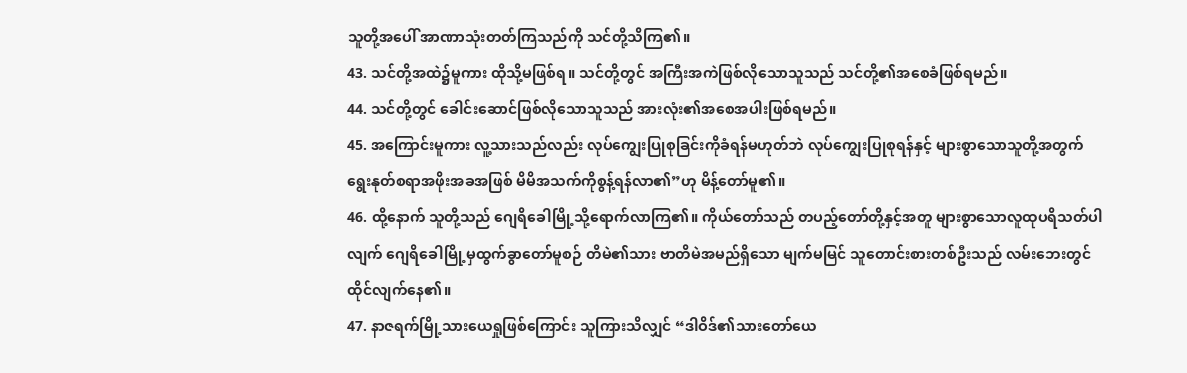သူတို့အပေါ် အာဏာသုံးတတ်ကြသည်ကို သင်တို့သိကြ၏။
43. သင်တို့အထဲ၌မူကား ထိုသို့မဖြစ်ရ။ သင်တို့တွင် အကြီးအကဲဖြစ်လိုသောသူသည် သင်တို့၏အစေခံဖြစ်ရမည်။
44. သင်တို့တွင် ခေါင်းဆောင်ဖြစ်လိုသောသူသည် အားလုံး၏အစေအပါးဖြစ်ရမည်။
45. အကြောင်းမူကား လူ့သားသည်လည်း လုပ်ကျွေးပြုစုခြင်းကိုခံရန်မဟုတ်ဘဲ လုပ်ကျွေးပြုစုရန်နှင့် များစွာသောသူတို့အတွက် ရွေးနုတ်စရာအဖိုးအခအဖြစ် မိမိအသက်ကိုစွန့်ရန်လာ၏”ဟု မိန့်တော်မူ၏။
46. ထို့နောက် သူတို့သည် ဂျေရိခေါမြို့သို့ရောက်လာကြ၏။ ကိုယ်တော်သည် တပည့်တော်တို့နှင့်အတူ များစွာသောလူထုပရိသတ်ပါလျက် ဂျေရိခေါမြို့မှထွက်ခွာတော်မူစဉ် တိမဲ၏သား ဗာတိမဲအမည်ရှိသော မျက်မမြင် သူတောင်းစားတစ်ဦးသည် လမ်းဘေးတွင်ထိုင်လျက်နေ၏။
47. နာဇရက်မြို့သားယေရှုဖြစ်ကြောင်း သူကြားသိလျှင် “ဒါဝိဒ်၏သားတော်ယေ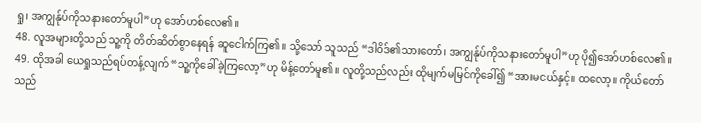ရှု၊ အကျွန်ုပ်ကိုသနားတော်မူပါ”ဟု အော်ဟစ်လေ၏။
48. လူအများတို့သည် သူ့ကို တိတ်ဆိတ်စွာနေရန် ဆူငေါက်ကြ၏။ သို့သော် သူသည် “ဒါဝိဒ်၏သားတော်၊ အကျွန်ုပ်ကိုသနားတော်မူပါ”ဟု ပို၍အော်ဟစ်လေ၏။
49. ထိုအခါ ယေရှုသည်ရပ်တန့်လျက် “သူ့ကိုခေါ်ခဲ့ကြလော့”ဟု မိန့်တော်မူ၏။ လူတို့သည်လည်း ထိုမျက်မမြင်ကိုခေါ်၍ “အားမငယ်နှင့်။ ထလော့။ ကိုယ်တော်သည်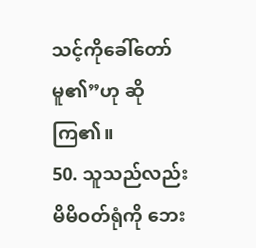သင့်ကိုခေါ်တော်မူ၏”ဟု ဆိုကြ၏။
50. သူသည်လည်း မိမိဝတ်ရုံကို ဘေး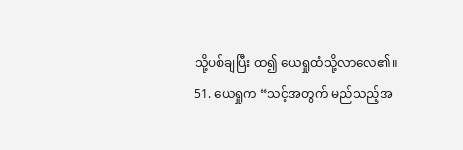သို့ပစ်ချပြီး ထ၍ ယေရှုထံသို့လာလေ၏။
51. ယေရှုက “သင့်အတွက် မည်သည့်အ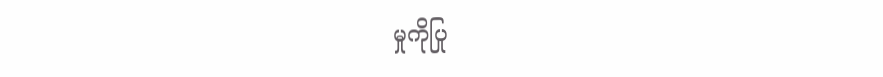မှုကိုပြု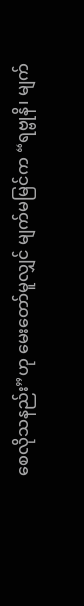စေလိုသနည်း”ဟု မေးတော်မူလျှင် မျက်မမြင်က “ရဗ္ဗုနိ၊ မျက်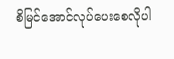စိမြင်အောင်လုပ်ပေးစေလိုပါ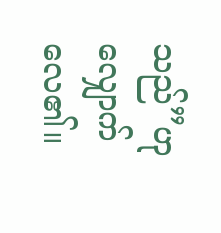သည်”ဟု လျှောက်လေ၏။